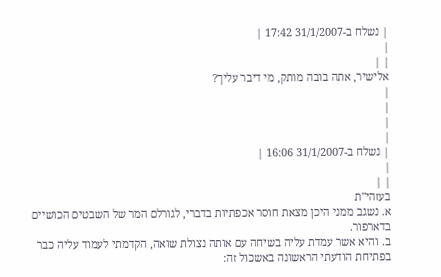| נשלח ב-31/1/2007 17:42 |
|
| |
אלישיר, אתה בובה מותק, מי דיבר עליך?
|
|
|
|
| נשלח ב-31/1/2007 16:06 |
|
| |
בעזהי"ת
א. נשגב ממני היכן מצאת חוסר אכפתיות בדברי, לגורלם המר של השבטים הכושיים בדארפור.
ב. והיא אשר עמדת עליה בשיחה עם אותה נצולת שואה, הקדמתי לעמוד עליה כבר בפתיחת הודעתי הראשונה באשכול זה: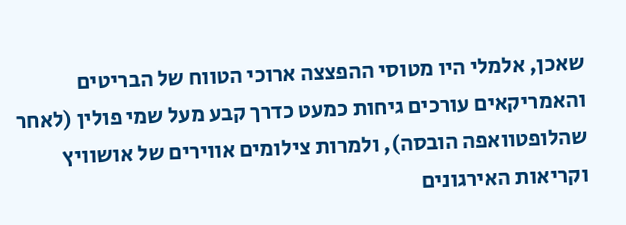שאכן, אלמלי היו מטוסי ההפצצה ארוכי הטווח של הבריטים והאמריקאים עורכים גיחות כמעט כדרך קבע מעל שמי פולין (לאחר שהלופטוואפה הובסה), ולמרות צילומים אווירים של אושוויץ וקריאות האירגונים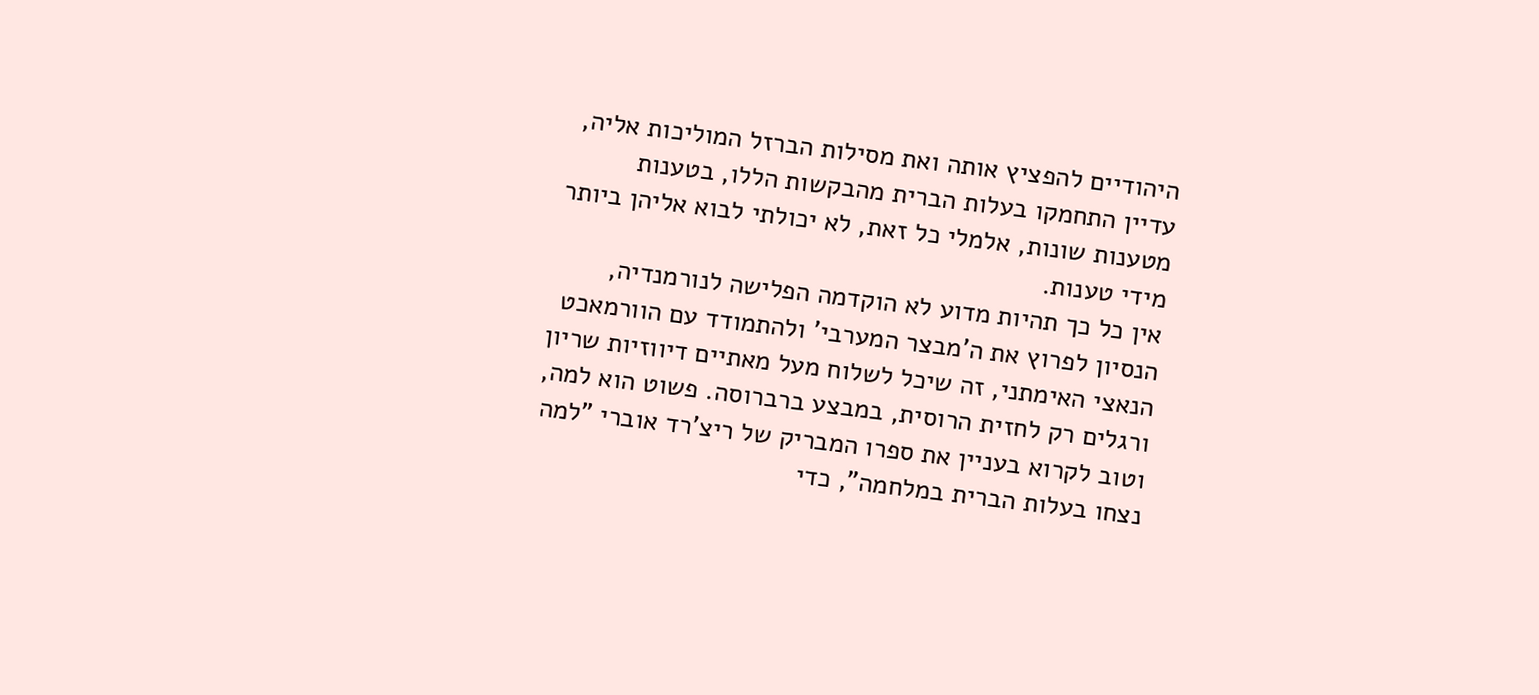היהודיים להפציץ אותה ואת מסילות הברזל המוליכות אליה, עדיין התחמקו בעלות הברית מהבקשות הללו, בטענות מטענות שונות, אלמלי כל זאת, לא יכולתי לבוא אליהן ביותר מידי טענות.
אין כל כך תהיות מדוע לא הוקדמה הפלישה לנורמנדיה, הנסיון לפרוץ את ה'מבצר המערבי' ולהתמודד עם הוורמאכט הנאצי האימתני, זה שיכל לשלוח מעל מאתיים דיווזיות שריון ורגלים רק לחזית הרוסית, במבצע ברברוסה. פשוט הוא למה, וטוב לקרוא בעניין את ספרו המבריק של ריצ'רד אוברי "למה נצחו בעלות הברית במלחמה", כדי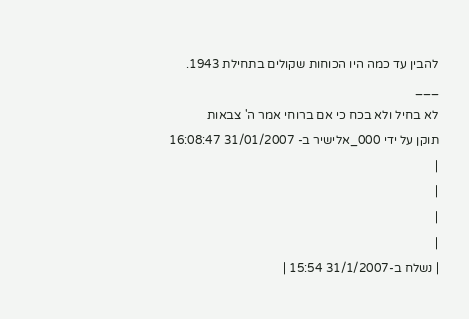להבין עד כמה היו הכוחות שקולים בתחילת 1943.
___
לא בחיל ולא בכח כי אם ברוחי אמר ה' צבאות
תוקן על ידי 000_אלישיר ב- 31/01/2007 16:08:47
|
|
|
|
| נשלח ב-31/1/2007 15:54 |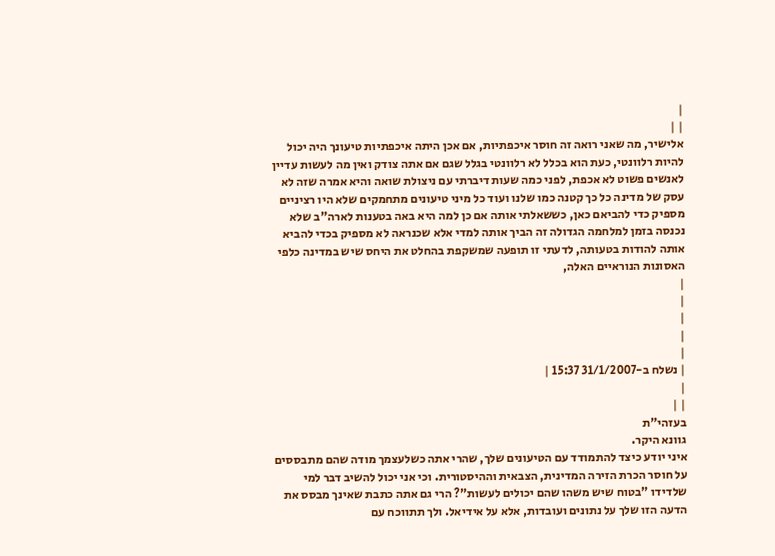|
| |
אלישיר, מה שאני רואה זה חוסר איכפתיות, אם אכן היתה איכפתיות טיעונך היה יכול להיות רלוונטי, כעת הוא בכלל לא רלוונטי בגלל שגם אם אתה צודק ואין מה לעשות עדיין לאנשים פשוט לא אכפת, לפני כמה שעות דיברתי עם ניצולת שואה והיא אמרה שזה לא עסק של מדינה כל כך קטנה כמו שלנו ועוד כל מיני טיעונים מתחמקים שלא היו רציניים מספיק כדי להביאם כאן, כששאלתי אותה אם כן למה היא באה בטענות לארה"ב שלא נכנסה בזמן למלחמה הגדולה זה הביך אותה למדי אלא שכנראה לא מספיק בכדי להביא אותה להודות בטעותה, לדעתי זו תופעה שמשקפת בהחלט את היחס שיש במדינה כלפי האסונות הנוראיים האלה,
|
|
|
|
|
| נשלח ב-31/1/2007 15:37 |
|
| |
בעזהי"ת
גוונא היקר.
איני יודע כיצד להתמודד עם הטיעונים שלך, שהרי אתה כשלעצמך מודה שהם מתבססים על חוסר הכרת הזירה המדינית, הצבאית וההיסטורית. וכי אני יכול להשיב דבר למי שלדידו "בטוח שיש משהו שהם יכולים לעשות"? הרי גם אתה כתבת שאינך מבסס את הדעה הזו שלך על נתונים ועובדות, אלא על אידיאל. ולך תתווכח עם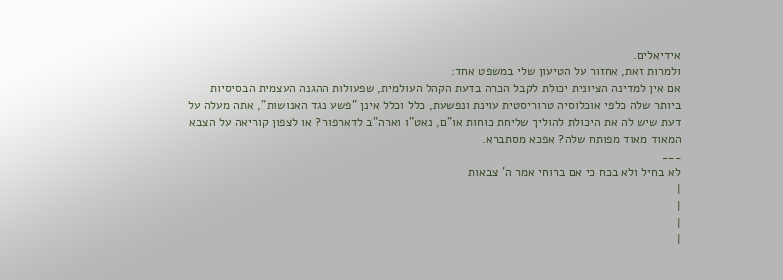אידיאלים.
ולמרות זאת, אחזור על הטיעון שלי במשפט אחד:
אם אין למדינה הציונית יכולת לקבל הכרה בדעת הקהל העולמית, שפעולות ההגנה העצמית הבסיסיות ביותר שלה כלפי אוכלוסיה טרוריסטית עוינת ונפשעת, כלל וכלל אינן "פשע נגד האנושות", אתה מעלה על דעת שיש לה את היכולת להוליך שליחת כוחות או"ם, נאט"ו וארה"ב לדארפור? או לצפון קוריאה על הצבא המאוד מאוד מפותח שלה? אפכא מסתברא.
___
לא בחיל ולא בכח כי אם ברוחי אמר ה' צבאות
|
|
|
|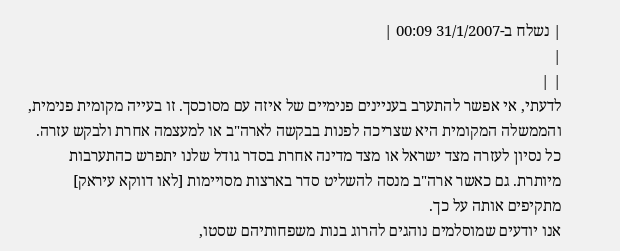| נשלח ב-31/1/2007 00:09 |
|
| |
לדעתי, אי אפשר להתערב בעניינים פנימיים של איזה עם מסוכסך. זו בעייה מקומית פנימית, והממשלה המקומית היא שצריכה לפנות בבקשה לארה"ב או למעצמה אחרת ולבקש עזרה.
כל נסיון לעזרה מצד ישראל או מצד מדינה אחרת בסדר גודל שלנו יתפרש כהתערבות מיותרת. גם כאשר ארה"ב מנסה להשליט סדר בארצות מסויימות [לאו דווקא עיראק] מתקיפים אותה על כך.
אנו יודעים שמוסלמים נוהגים להרוג בנות משפחותיהם שסטו,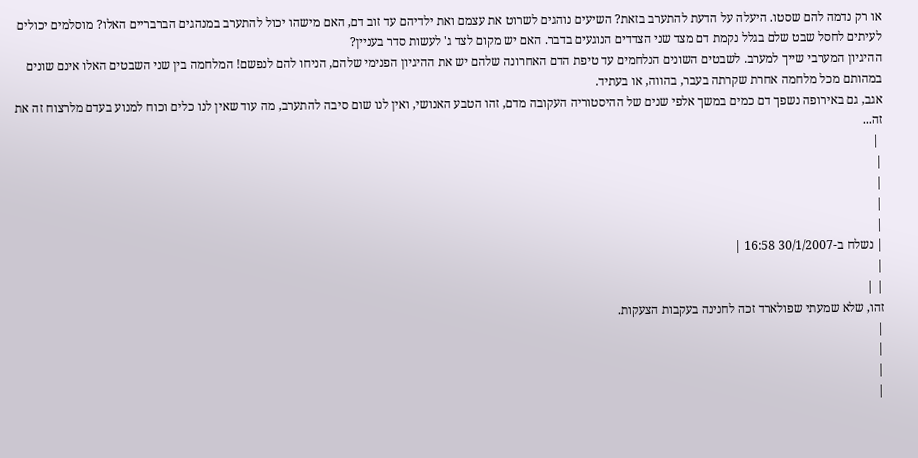או רק נדמה להם שסטו. היעלה על הדעת להתערב בזאת? השיעים נוהגים לשרוט את עצמם ואת ילדיהם עד זוב דם, האם מישהו יכול להתערב במנהגים הברבריים האלו? מוסלמים יכולים לעיתים לחסל שבט שלם בגלל נקמת דם מצד שני הצדדים הנוגעים בדבר. האם יש מקום לצד ג' לעשות סדר בעניין?
ההיגיון המערבי שייך למערב. לשבטים השונים הנלחמים עד טיפת הדם האחרונה שלהם יש את ההיגיון הפנימי שלהם, הניחו להם לנפשם! המלחמה בין שני השבטים האלו אינם שונים במהותם מכל מלחמה אחרת שקרתה בעבר, בהווה, או בעתיד.
אגב, גם באירופה נשפך דם כמים במשך אלפי שנים של ההיסטוריה העקובה מדם, זהו הטבע האנושי, ואין לנו שום סיבה להתערב, מה עוד שאין לנו כלים וכוח למנוע בעדם מלרצוח זה את זה...
 |
|
|
|
|
| נשלח ב-30/1/2007 16:58 |
|
| |
זהו, שלא שמעתי שפולארד זכה לחנינה בעקבות הצעקות.
|
|
|
|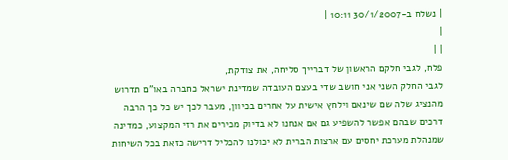| נשלח ב-30/1/2007 10:11 |
|
| |
פלח, לגבי חלקם הראשון של דברייך סליחה, את צודקת,
לגבי החלק השני אני חושב שדי בעצם העובדה שמדינת ישראל כחברה באו"ם תדרוש מהנציג שלה שם שינאם וילחץ אישית על אחרים בכיוון, מעבר לכך יש כל כך הרבה דרכים שבהם אפשר להשפיע גם אם אנחנו לא בדיוק מכירים את רזי המקצוע, כמדינה שמנהלת מערכת יחסים עם ארצות הברית לא יכולנו להכליל דרישה כזאת בכל השיחות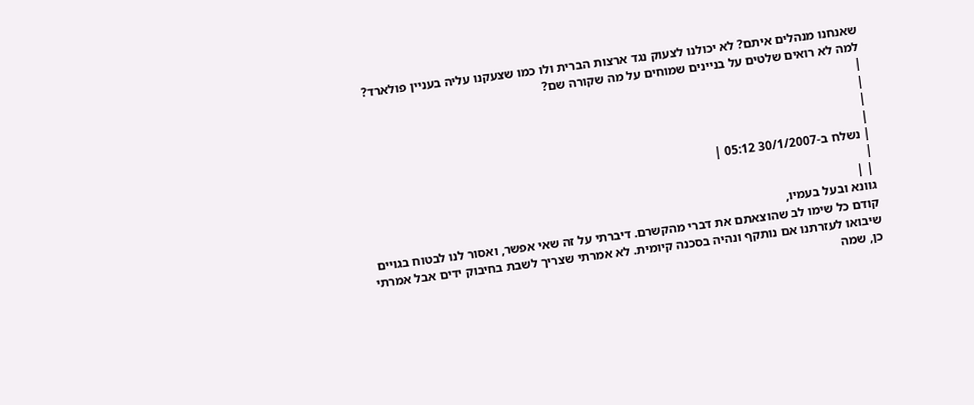שאנחנו מנהלים איתם? לא יכולנו לצעוק נגד ארצות הברית ולו כמו שצעקנו עליה בעניין פולארד? למה לא רואים שלטים על בניינים שמוחים על מה שקורה שם?
|
|
|
|
| נשלח ב-30/1/2007 05:12 |
|
| |
גוונא ובעל בעמיו,
קודם כל שימו לב שהוצאתם את דברי מהקשרם. דיברתי על זה שאי אפשר, ואסור לנו לבטוח בגויים שיבואו לעזרתנו אם נותקף ונהיה בסכנה קיומית. לא אמרתי שצריך לשבת בחיבוק ידים אבל אמרתי כן, שמה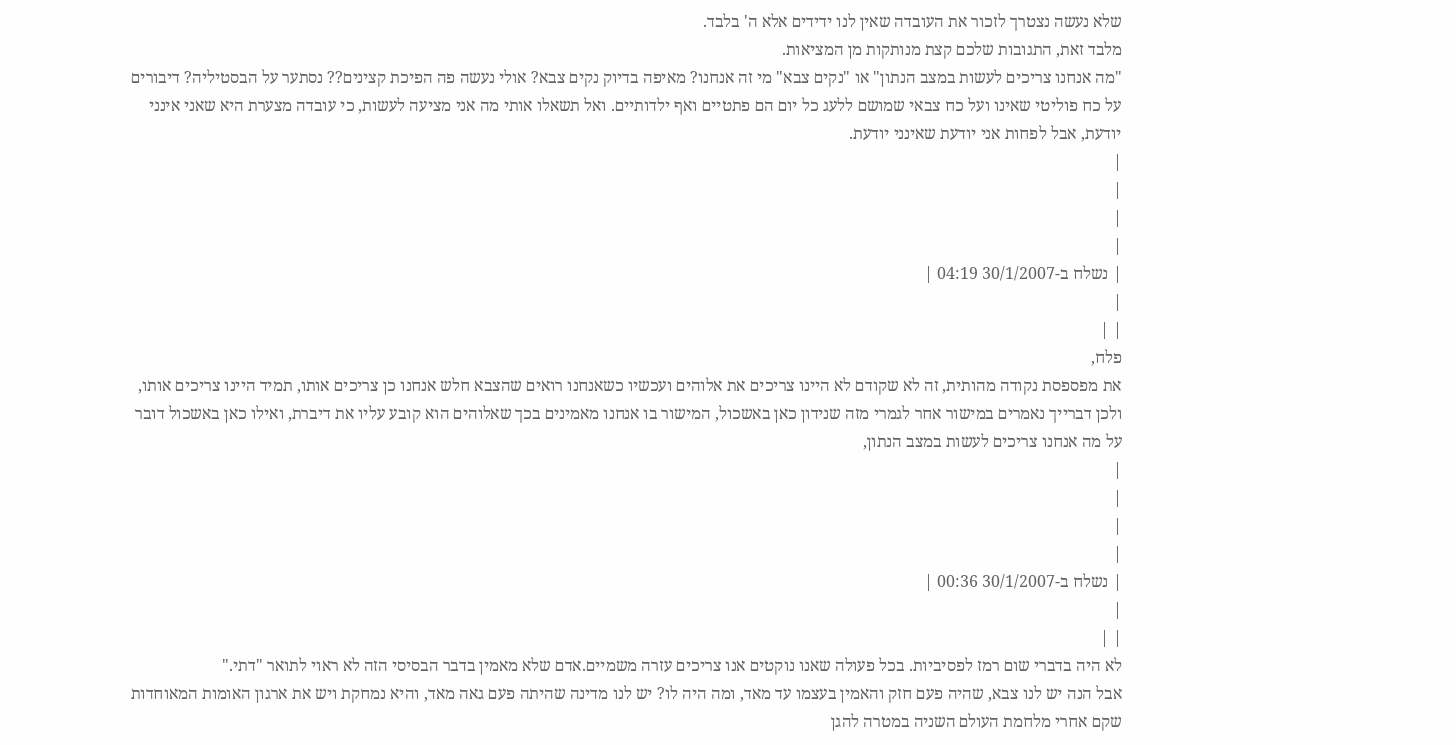שלא נעשה נצטרך לזכור את העובדה שאין לנו ידידים אלא ה' בלבד.
מלבד זאת, התגובות שלכם קצת מנותקות מן המציאות.
"מה אנחנו צריכים לעשות במצב הנתון" או "נקים צבא" מי זה אנחנו? מאיפה בדיוק נקים צבא? אולי נעשה פה הפיכת קצינים?? נסתער על הבסטיליה? דיבורים על כח פוליטי שאינו ועל כח צבאי שמושם ללעג כל יום הם פתטיים ואף ילדותיים. ואל תשאלו אותי מה אני מציעה לעשות, כי עובדה מצערת היא שאני אינני יודעת, אבל לפחות אני יודעת שאינני יודעת.
|
|
|
|
| נשלח ב-30/1/2007 04:19 |
|
| |
פלח,
את מפספסת נקודה מהותית, זה לא שקודם לא היינו צריכים את אלוהים ועכשיו כשאנחנו רואים שהצבא חלש אנחנו כן צריכים אותו, תמיד היינו צריכים אותו,
ולכן דברייך נאמרים במישור אחר לגמרי מזה שנידון כאן באשכול, המישור בו אנחנו מאמינים בכך שאלוהים הוא קובע עליו את דיברת, ואילו כאן באשכול דובר על מה אנחנו צריכים לעשות במצב הנתון,
|
|
|
|
| נשלח ב-30/1/2007 00:36 |
|
| |
לא היה בדברי שום רמז לפסיביות. בכל פעולה שאנו נוקטים אנו צריכים עזרה משמיים.אדם שלא מאמין בדבר הבסיסי הזה לא ראוי לתואר "דתי."
אבל הנה יש לנו צבא, שהיה פעם חזק והאמין בעצמו עד מאד, ומה היה לו? יש לנו מדינה שהיתה פעם גאה מאד, והיא נמחקת ויש את ארגון האומות המאוחדות שקם אחרי מלחמת העולם השניה במטרה להגן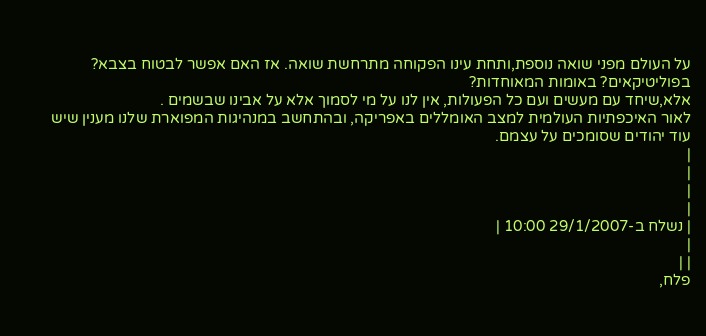על העולם מפני שואה נוספת,ותחת עינו הפקוחה מתרחשת שואה. אז האם אפשר לבטוח בצבא? בפוליטיקאים? באומות המאוחדות?
אלא,שיחד עם מעשים ועם כל הפעולות, אין לנו על מי לסמוך אלא על אבינו שבשמים .
לאור האיכפתיות העולמית למצב האומללים באפריקה, ובהתחשב במנהיגות המפוארת שלנו מענין שיש עוד יהודים שסומכים על עצמם.
|
|
|
|
| נשלח ב-29/1/2007 10:00 |
|
| |
פלח,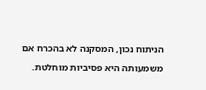הניתוח נכון, המסקנה לא בהכרח אם משמעותה היא פסיביות מוחלטת.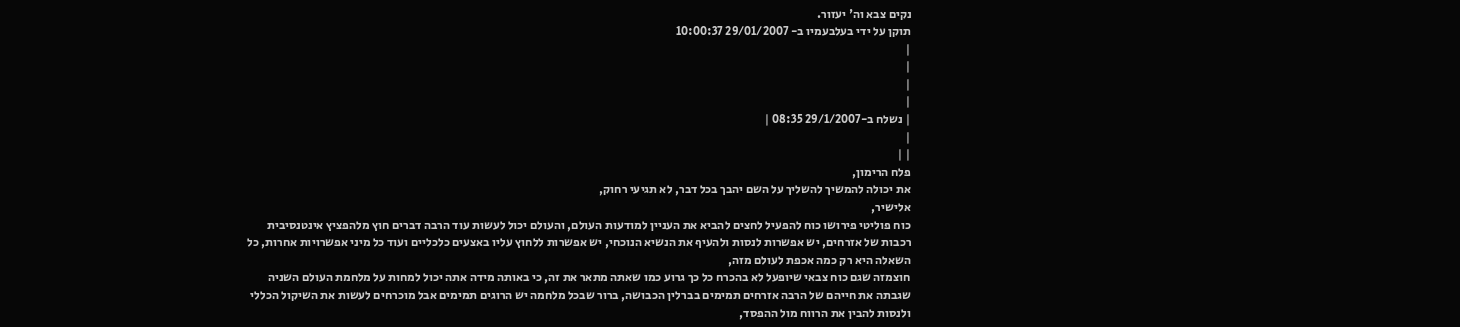נקים צבא וה' יעזור.
תוקן על ידי בעלבעמיו ב- 29/01/2007 10:00:37
|
|
|
|
| נשלח ב-29/1/2007 08:35 |
|
| |
פלח הרימון,
את יכולה להמשיך להשליך על השם יהבך בכל דבר, לא תגיעי רחוק,
אלישיר,
כוח פוליטי פירושו כוח להפעיל לחצים להביא את העניין למודעות העולם, והעולם יכול לעשות עוד הרבה דברים חוץ מלהפציץ אינטנסיבית רכבות של אזרחים, יש אפשרות לנסות ולהעיף את הנשיא הנוכחי, יש אפשרות ללחוץ עליו באצעים כלכליים ועוד כל מיני אפשרויות אחרות, כל השאלה היא רק כמה אכפת לעולם מזה,
חוצמזה שגם כוח צבאי שיופעל לא בהכרח כל כך גרוע כמו שאתה מתאר את זה, כי באותה מידה אתה יכול למחות על מלחמת העולם השניה שגבתה את חייהם של הרבה אזרחים תמימים בברלין הכבושה, ברור שבכל מלחמה יש הרוגים תמימים אבל מוכרחים לעשות את השיקול הכללי ולנסות להבין את הרווח מול ההפסד,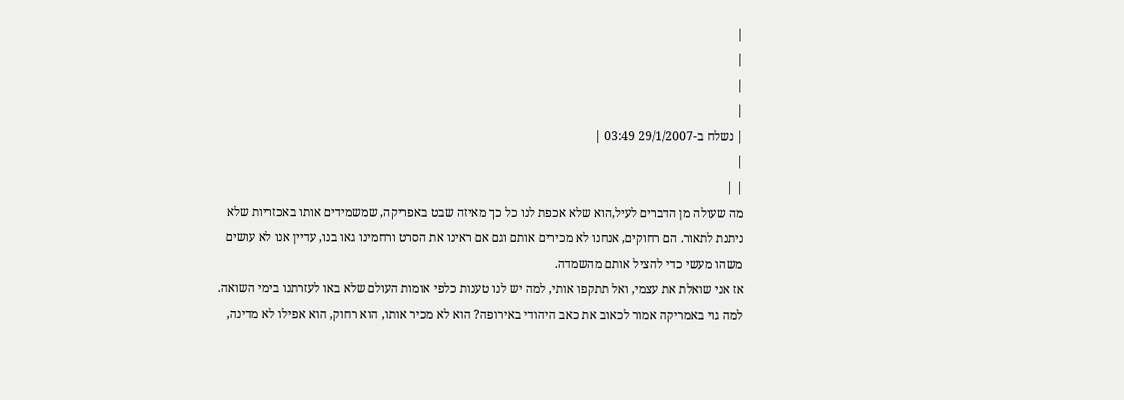|
|
|
|
| נשלח ב-29/1/2007 03:49 |
|
| |
מה שעולה מן הדברים לעיל,הוא שלא אכפת לנו כל כך מאיזה שבט באפריקה, שמשמידים אותו באכזריות שלא ניתנת לתאור. הם רחוקים, אנחנו לא מכירים אותם וגם אם ראינו את הסרט ורחמינו גאו בנו, עדיין אנו לא עושים משהו מעשי כדי להציל אותם מהשמדה.
אז אני שואלת את עצמי, ואל תתקפו אותי, למה יש לנו טענות כלפי אומות העולם שלא באו לעזרתנו בימי השואה. למה גוי באמריקה אמור לכאוב את כאב היהודי באירופה? הוא לא מכיר אותו, הוא רחוק, הוא אפילו לא מדינה,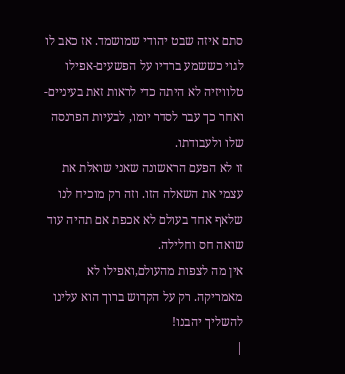סתם איזה שבט יהודי שמושמד. אז כאב לו לגוי כששמע ברדיו על הפשעים-אפילו טלוויזיה לא היתה כדי לראות זאת בעיניים-ואחר כך עבר לסדר יומו, לבעיות הפרנסה שלו ולעבודתו.
זו לא הפעם הראשונה שאני שואלת את עצמי את השאלה הזו. וזה רק מוכיח לנו שלאף אחד בעולם לא אכפת אם תהיה עוד שואה חס וחלילה.
אין מה לצפות מהעולם,ואפילו לא מאמריקה. רק על הקדוש ברוך הוא עלינו להשליך יהבנו!
|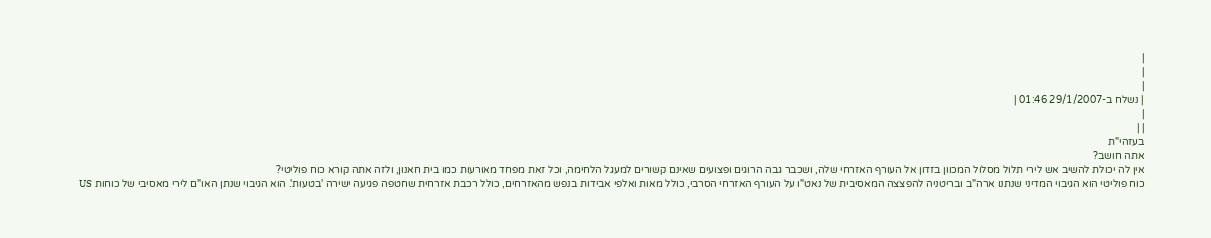|
|
|
| נשלח ב-29/1/2007 01:46 |
|
| |
בעזהי"ת
אתה חושב?
אין לה יכולת להשיב אש לירי תלול מסלול המכוון בזדון אל העורף האזרחי שלה, ושכבר גבה הרוגים ופצועים שאינם קשורים למעגל הלחימה, וכל זאת מפחד מאורעות כמו בית חאנון, ולזה אתה קורא כוח פוליטי?
כוח פוליטי הוא הגיבוי המדיני שנתנו ארה"ב ובריטניה להפצצה המאסיבית של נאט"ו על העורף האזרחי הסרבי, כולל מאות ואלפי אבידות בנפש מהאזרחים, כולל רכבת אזרחית שחטפה פגיעה ישירה 'בטעות'. הוא הגיבוי שנתן האו"ם לירי מאסיבי של כוחות US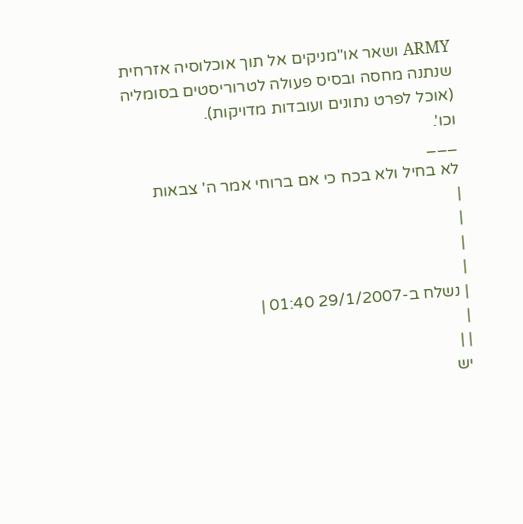ARMY ושאר או"מניקים אל תוך אוכלוסיה אזרחית שנתנה מחסה ובסיס פעולה לטרוריסטים בסומליה (אוכל לפרט נתונים ועובדות מדויקות).
וכו'.
___
לא בחיל ולא בכח כי אם ברוחי אמר ה' צבאות
|
|
|
|
| נשלח ב-29/1/2007 01:40 |
|
| |
יש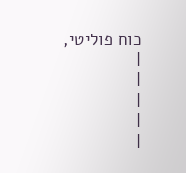כוח פוליטי,
|
|
|
|
|